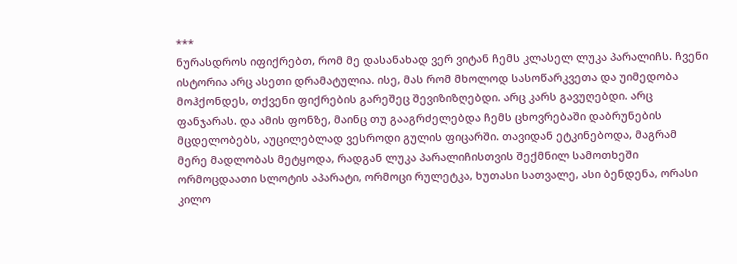***
ნურასდროს იფიქრებთ, რომ მე დასანახად ვერ ვიტან ჩემს კლასელ ლუკა პარალიჩს. ჩვენი ისტორია არც ასეთი დრამატულია. ისე, მას რომ მხოლოდ სასოწარკვეთა და უიმედობა მოჰქონდეს, თქვენი ფიქრების გარეშეც შევიზიზღებდი. არც კარს გავუღებდი. არც ფანჯარას. და ამის ფონზე, მაინც თუ გააგრძელებდა ჩემს ცხოვრებაში დაბრუნების მცდელობებს, აუცილებლად ვესროდი გულის ფიცარში. თავიდან ეტკინებოდა, მაგრამ მერე მადლობას მეტყოდა, რადგან ლუკა პარალიჩისთვის შექმნილ სამოთხეში ორმოცდაათი სლოტის აპარატი, ორმოცი რულეტკა, ხუთასი სათვალე, ასი ბენდენა, ორასი კილო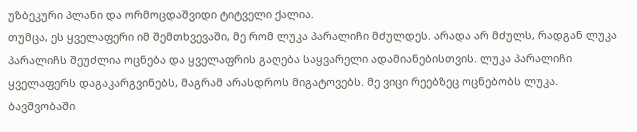უზბეკური პლანი და ორმოცდაშვიდი ტიტველი ქალია.
თუმცა, ეს ყველაფერი იმ შემთხვევაში, მე რომ ლუკა პარალიჩი მძულდეს. არადა არ მძულს, რადგან ლუკა პარალიჩს შეუძლია ოცნება და ყველაფრის გაღება საყვარელი ადამიანებისთვის. ლუკა პარალიჩი ყველაფერს დაგაკარგვინებს, მაგრამ არასდროს მიგატოვებს. მე ვიცი რეებზეც ოცნებობს ლუკა. ბავშვობაში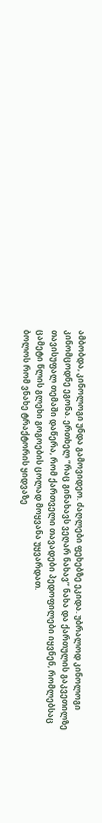ამბობდა, კინოლოგი უნდა გამოვიდეო. ძაღლები ფეხებზე ეკიდა. უბრალოდ კინოლოგი კინომცოდნე ეგონა. ერთხელ “რაც გინახავს ვეღარ ნახავ’’ ნახა და ქართულის გაკვეთილზე თავისუფალ თემაში დაწერა, რომ ქართველი თავადები პედოფილები იყვნენ, რომლებსაც ცამეტი წლის გლეხი გოგოების ცოლად მოყვანა უყვარდათ.
ბოლოს რომ ვნახე ტრაქტორის ყიდვაზე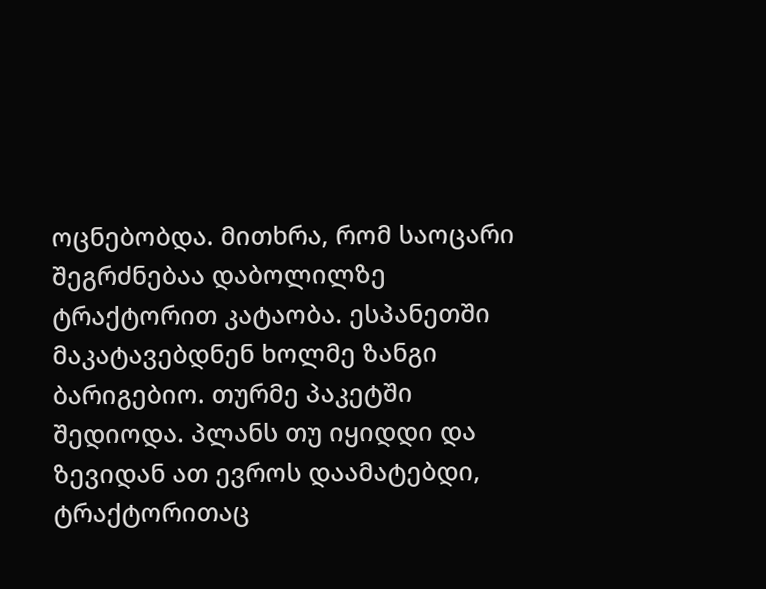ოცნებობდა. მითხრა, რომ საოცარი შეგრძნებაა დაბოლილზე ტრაქტორით კატაობა. ესპანეთში მაკატავებდნენ ხოლმე ზანგი ბარიგებიო. თურმე პაკეტში შედიოდა. პლანს თუ იყიდდი და ზევიდან ათ ევროს დაამატებდი, ტრაქტორითაც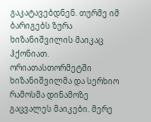გაკატავებდნენ. თურმე იმ ბარიგებს ზურა ხიზანიშვილის მაიკაც ჰქონიათ. ორიათასთორმეტში ხიზანიშვილმა და სერხიო რამოსმა დინამოზე გაცვალეს მაიკები. მერე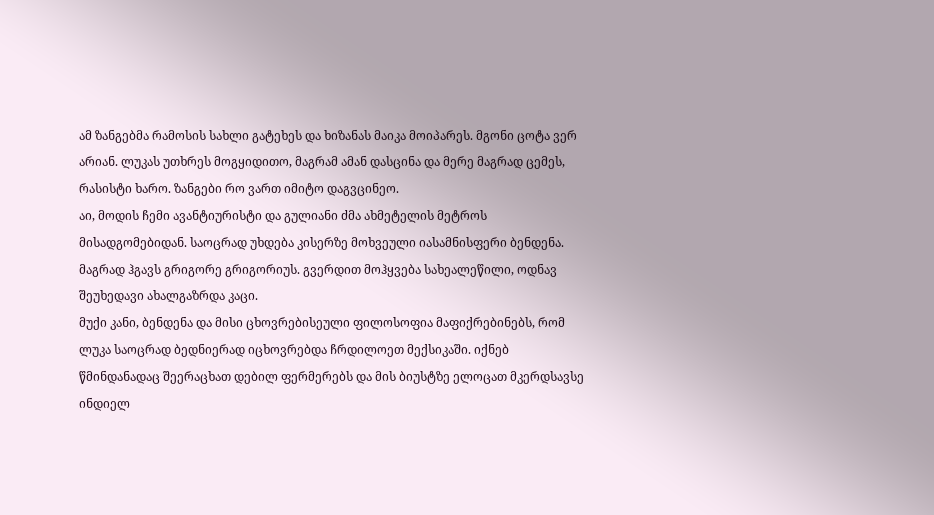ამ ზანგებმა რამოსის სახლი გატეხეს და ხიზანას მაიკა მოიპარეს. მგონი ცოტა ვერ არიან. ლუკას უთხრეს მოგყიდითო, მაგრამ ამან დასცინა და მერე მაგრად ცემეს, რასისტი ხარო. ზანგები რო ვართ იმიტო დაგვცინეო.
აი, მოდის ჩემი ავანტიურისტი და გულიანი ძმა ახმეტელის მეტროს მისადგომებიდან. საოცრად უხდება კისერზე მოხვეული იასამნისფერი ბენდენა. მაგრად ჰგავს გრიგორე გრიგორიუს. გვერდით მოჰყვება სახეალეწილი, ოდნავ შეუხედავი ახალგაზრდა კაცი.
მუქი კანი, ბენდენა და მისი ცხოვრებისეული ფილოსოფია მაფიქრებინებს, რომ ლუკა საოცრად ბედნიერად იცხოვრებდა ჩრდილოეთ მექსიკაში. იქნებ წმინდანადაც შეერაცხათ დებილ ფერმერებს და მის ბიუსტზე ელოცათ მკერდსავსე ინდიელ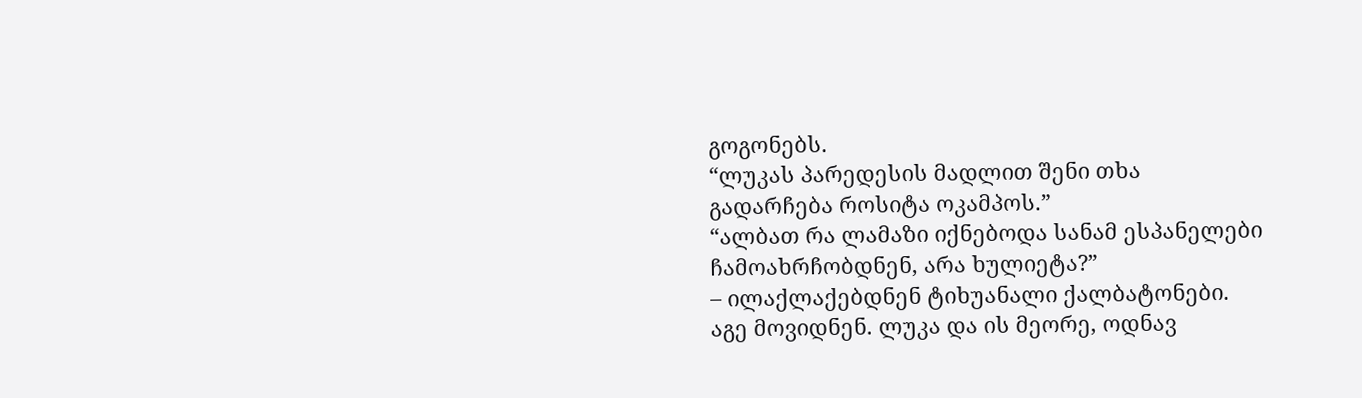გოგონებს.
“ლუკას პარედესის მადლით შენი თხა გადარჩება როსიტა ოკამპოს.”
“ალბათ რა ლამაზი იქნებოდა სანამ ესპანელები ჩამოახრჩობდნენ, არა ხულიეტა?”
– ილაქლაქებდნენ ტიხუანალი ქალბატონები.
აგე მოვიდნენ. ლუკა და ის მეორე, ოდნავ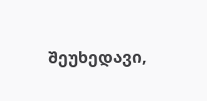შეუხედავი,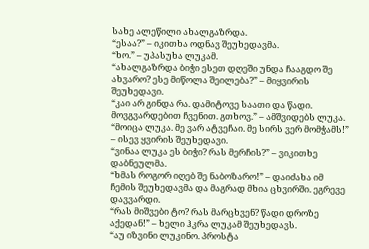სახე ალეწილი ახალგაზრდა.
“ესაა?” – იკითხა ოდნავ შეუხედავმა.
“ხო.” – უპასუხა ლუკამ.
“ახალგაზრდა ბიჭი ესეთ დღეში უნდა ჩააგდო შე ახვარო? ესე მიწოლა შეილება?” – მიყვირის შეუხედავი.
“კაი არ გინდა რა. დამიტოვე საათი და წადი. მოვგვარდებით ჩვენით. გთხოვ.” – ამშვიდებს ლუკა.
“მოიცა ლუკა. მე ვარ ატვეჩაი. მე სირს ვერ მომჭამს!” – ისევ ყვირის შეუხედავი.
“ვინაა ლუკა ეს ბიჭი? რას მერჩის?” – ვიკითხე დაბნეულმა.
“ხმას როგორ იღებ შე ნაბოზარო!” – დაიძახა იმ ჩემის შეუხედავმა და მაგრად მხია ცხვირში. ეგრევე დავვარდი.
“რას მიშვები ტო? რას მარცხვენ? წადი დროზე აქედან!” – ხელი ჰკრა ლუკამ შეუხედავს.
“აუ იზვინი ლუკინო. პროსტა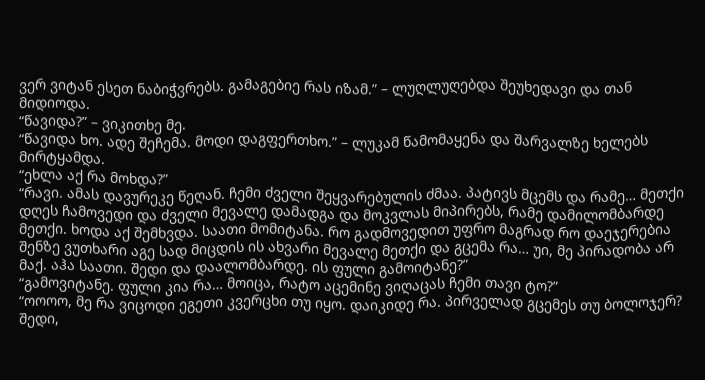ვერ ვიტან ესეთ ნაბიჭვრებს. გამაგებიე რას იზამ.” – ლუღლუღებდა შეუხედავი და თან მიდიოდა.
“წავიდა?” – ვიკითხე მე.
“წავიდა ხო. ადე შეჩემა. მოდი დაგფერთხო.” – ლუკამ წამომაყენა და შარვალზე ხელებს მირტყამდა.
“ეხლა აქ რა მოხდა?”
“რავი. ამას დავურეკე წეღან. ჩემი ძველი შეყვარებულის ძმაა. პატივს მცემს და რამე… მეთქი დღეს ჩამოვედი და ძველი მევალე დამადგა და მოკვლას მიპირებს, რამე დამილომბარდე მეთქი. ხოდა აქ შემხვდა. საათი მომიტანა. რო გადმოვედით უფრო მაგრად რო დაეჯერებია შენზე ვუთხარი აგე სად მიცდის ის ახვარი მევალე მეთქი და გცემა რა… უი, მე პირადობა არ მაქ. აჰა საათი. შედი და დაალომბარდე. ის ფული გამოიტანე?”
“გამოვიტანე. ფული კია რა… მოიცა, რატო აცემინე ვიღაცას ჩემი თავი ტო?”
“ოოოო, მე რა ვიცოდი ეგეთი კვერცხი თუ იყო. დაიკიდე რა. პირველად გცემეს თუ ბოლოჯერ? შედი,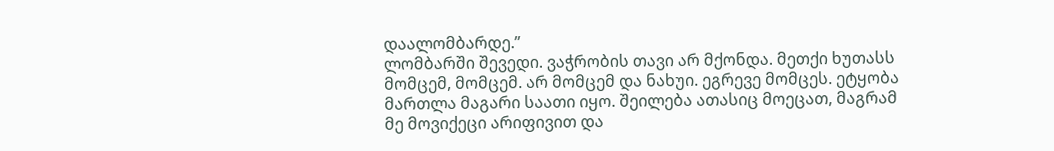დაალომბარდე.”
ლომბარში შევედი. ვაჭრობის თავი არ მქონდა. მეთქი ხუთასს მომცემ, მომცემ. არ მომცემ და ნახუი. ეგრევე მომცეს. ეტყობა მართლა მაგარი საათი იყო. შეილება ათასიც მოეცათ, მაგრამ მე მოვიქეცი არიფივით და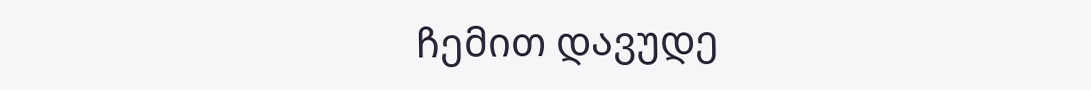ჩემით დავუდე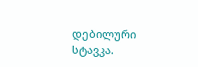დებილური სტავკა.